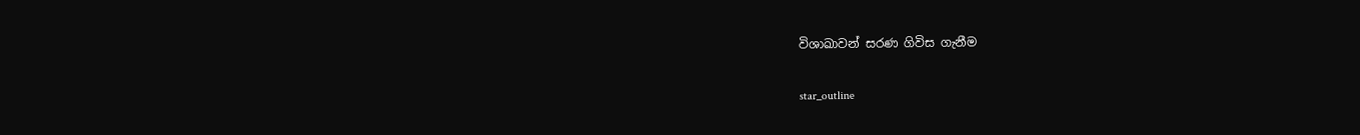විශාඛාවන් සරණ ගිවිස ගැනීම

star_outline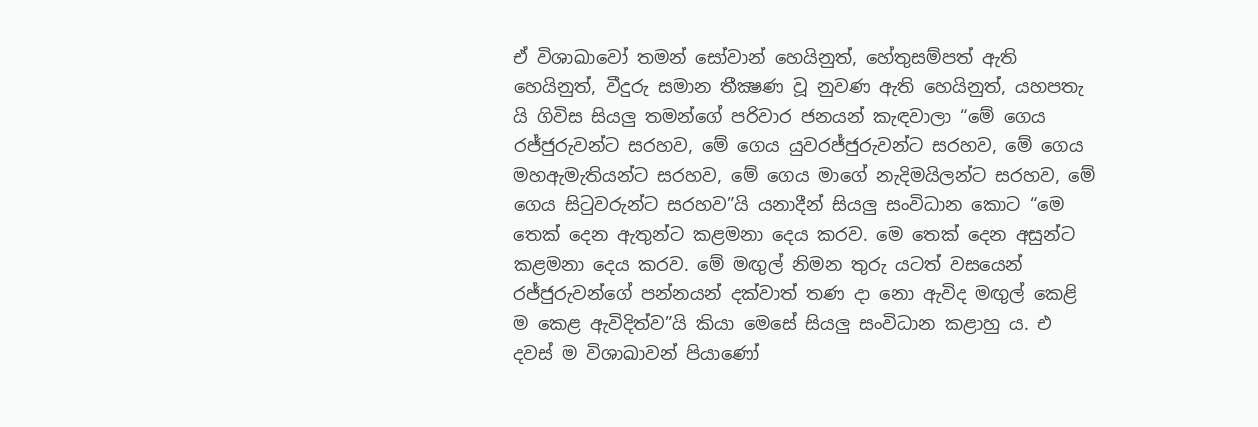ඒ විශාඛාවෝ තමන් සෝවාන් හෙයිනුත්, හේතුසම්පත් ඇති හෙයිනුත්, වීදුරු සමාන තීක්‍ෂණ වූ නුවණ ඇති හෙයිනුත්, යහපතැ යි ගිවිස සියලු තමන්ගේ පරිවාර ජනයන් කැඳවාලා “මේ ගෙය රජ්ජුරුවන්ට සරහව, මේ ගෙය යුවරජ්ජුරුවන්ට සරහව, මේ ගෙය මහඇමැතියන්ට සරහව, මේ ගෙය මාගේ නැදිමයිලන්ට සරහව, මේ ගෙය සිටුවරුන්ට සරහව”යි යනාදීන් සියලු සංවිධාන කොට “මෙ තෙක් දෙන ඇතුන්ට කළමනා දෙය කරව. මෙ තෙක් දෙන අසුන්ට කළමනා දෙය කරව. මේ මඟුල් නිමන තුරු යටත් වසයෙන් රජ්ජුරුවන්ගේ පන්නයන් දක්වාත් තණ දා නො ඇවිද මඟුල් කෙළි ම කෙළ ඇවිදිත්ව”යි කියා මෙසේ සියලු සංවිධාන කළාහු ය. එ දවස් ම විශාඛාවන් පියාණෝ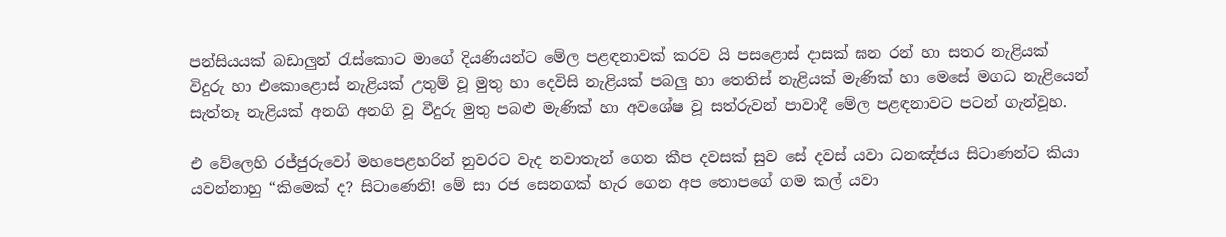පන්සියයක් බඩාලුන් රැස්කොට මාගේ දියණියන්ට මේල පළඳනාවක් කරව යි පසළොස් දාසක් ඝන රන් හා සතර නැළියක් විදුරු හා එකොළොස් නැළියක් උතුම් වූ මුතු හා දෙවිසි නැළියක් පබලු හා තෙතිස් නැළියක් මැණික් හා මෙසේ මගධ නැළියෙන් සැත්තෑ නැළියක් අනගි අනගි වූ වීදුරු මුතු පබළු මැණික් හා අවශේෂ වූ සත්රුවන් පාවාදී මේල පළඳනාවට පටන් ගැන්වූහ.

එ වේලෙහි රජ්ජුරුවෝ මහපෙළහරින් නුවරට වැද නවාතැන් ගෙන කීප දවසක් සුව සේ දවස් යවා ධනඤ්ජය සිටාණන්ට කියා යවන්නාහු “කිමෙක් ද? සිටාණෙනි! මේ සා රජ සෙනගක් හැර ගෙන අප තොපගේ ගම කල් යවා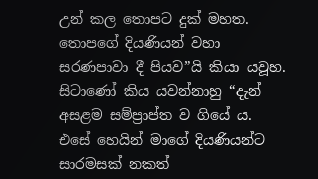උන් කල තොපට දුක් මහත. තොපගේ දියණියන් වහා සරණපාවා දී පියව”යි කියා යවූහ. සිටාණෝ කිය යවන්නාහු “දැන් අසළම සම්ප්‍රාප්ත ව ගියේ ය. එසේ හෙයින් මාගේ දියණියන්ට සාරමසක් නකත්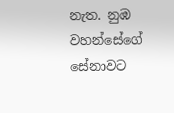නැත. නුඹ වහන්සේගේ සේනාවට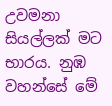උවමනා සියල්ලක් මට භාරය. නුඹ වහන්සේ මේ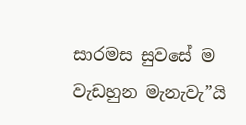සාරමස සුවසේ ම වැඩහුන මැනැවැ”යි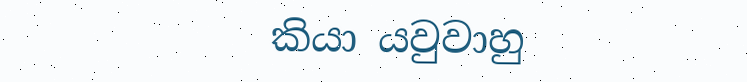කියා යවුවාහු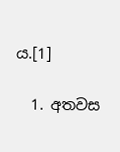ය.[1]

  1. අතවස